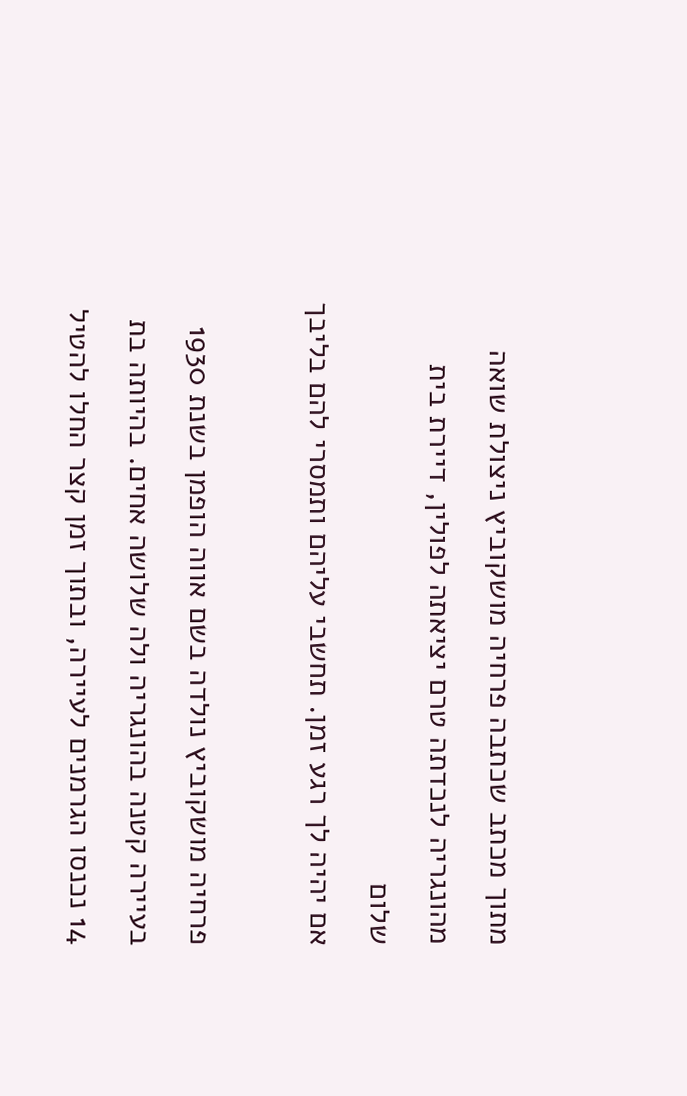מתוך מכתב שכתבה פרחיה מושקוביץ ניצולת שואה מהונגריה לנכדתה טרם יציאתה לפולין, דיירת בית שלום
אם יהיה לך רגע זמן. תחשבי עליהם ותמסרי להם בליבך

פרחיה מושקוביץ נולדה בשם אווה הופמן בשנת 1930 בעיירה קטנה בהונגריה ולה שלושה אחים. בהיותה בת 14 נכנסו הגרמנים לעיירה, ובתוך זמן קצר החלו להטיל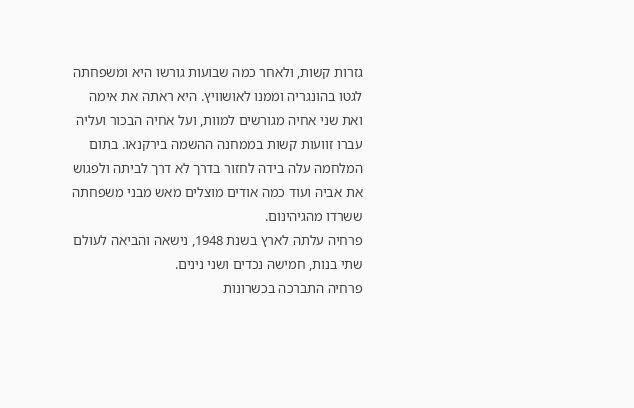גזרות קשות, ולאחר כמה שבועות גורשו היא ומשפחתה לגטו בהונגריה וממנו לאושוויץ. היא ראתה את אימה ואת שני אחיה מגורשים למוות, ועל אחיה הבכור ועליה עברו זוועות קשות בממחנה ההשמה בירקנאו. בתום המלחמה עלה בידה לחזור בדרך לא דרך לביתה ולפגוש את אביה ועוד כמה אודים מוצלים מאש מבני משפחתה ששרדו מהגיהינום.
פרחיה עלתה לארץ בשנת 1948, נישאה והביאה לעולם שתי בנות, חמישה נכדים ושני נינים.
פרחיה התברכה בכשרונות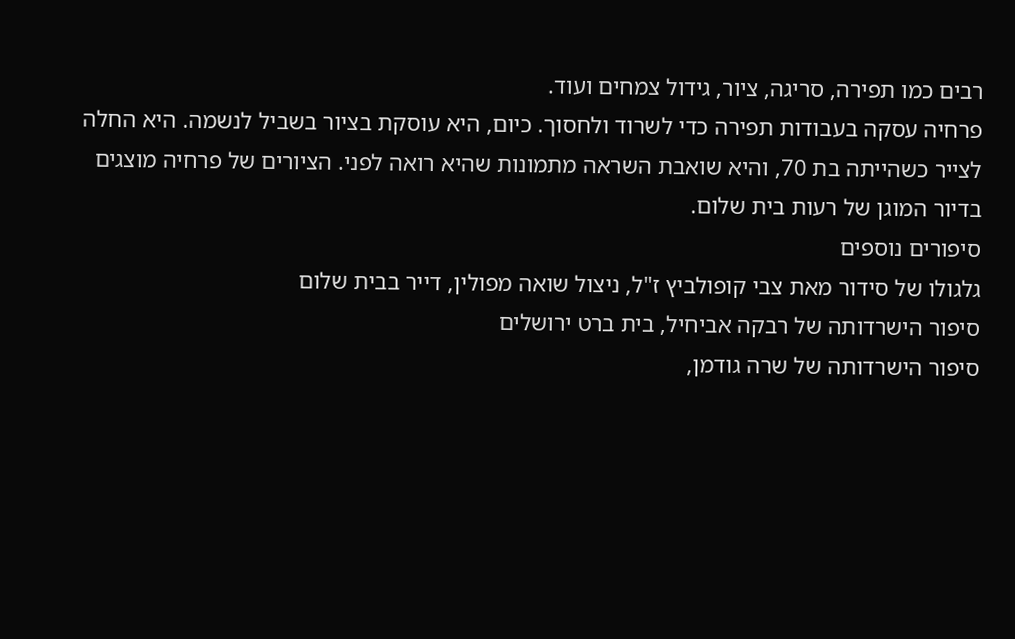רבים כמו תפירה, סריגה, ציור, גידול צמחים ועוד.
פרחיה עסקה בעבודות תפירה כדי לשרוד ולחסוך. כיום, היא עוסקת בציור בשביל לנשמה. היא החלה לצייר כשהייתה בת 70, והיא שואבת השראה מתמונות שהיא רואה לפני. הציורים של פרחיה מוצגים בדיור המוגן של רעות בית שלום.
סיפורים נוספים
גלגולו של סידור מאת צבי קופולביץ ז"ל, ניצול שואה מפולין, דייר בבית שלום
סיפור הישרדותה של רבקה אביחיל, בית ברט ירושלים
סיפור הישרדותה של שרה גודמן,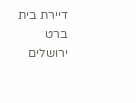דיירת בית ברט ירושלים